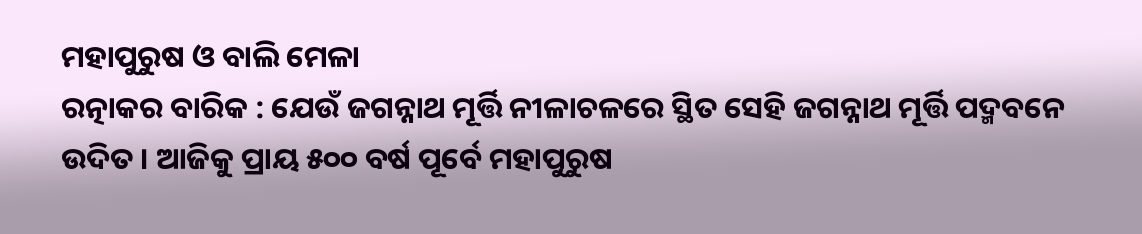ମହାପୁରୁଷ ଓ ବାଲି ମେଳା
ରତ୍ନାକର ବାରିକ : ଯେଉଁ ଜଗନ୍ନାଥ ମୂର୍ତ୍ତି ନୀଳାଚଳରେ ସ୍ଥିତ ସେହି ଜଗନ୍ନାଥ ମୂର୍ତ୍ତି ପଦ୍ମବନେ ଉଦିତ । ଆଜିକୁ ପ୍ରାୟ ୫୦୦ ବର୍ଷ ପୂର୍ବେ ମହାପୁରୁଷ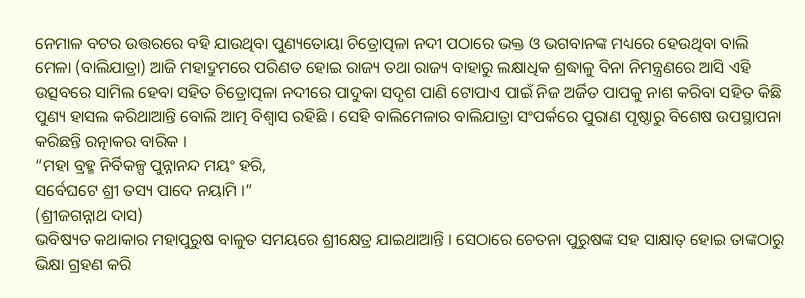ନେମାଳ ବଟର ଉତ୍ତରରେ ବହି ଯାଉଥିବା ପୁଣ୍ୟତୋୟା ଚିତ୍ରୋତ୍ପଳା ନଦୀ ପଠାରେ ଭକ୍ତ ଓ ଭଗବାନଙ୍କ ମଧ୍ୟରେ ହେଉଥିବା ବାଲି ମେଳା (ବାଲିଯାତ୍ରା) ଆଜି ମହାଦ୍ରୁମରେ ପରିଣତ ହୋଇ ରାଜ୍ୟ ତଥା ରାଜ୍ୟ ବାହାରୁ ଲକ୍ଷାଧିକ ଶ୍ରଦ୍ଧାଳୁ ବିନା ନିମନ୍ତ୍ରଣରେ ଆସି ଏହି ଉତ୍ସବରେ ସାମିଲ ହେବା ସହିତ ଚିତ୍ରୋତ୍ପଳା ନଦୀରେ ପାଦୁକା ସଦୃଶ ପାଣି ଟୋପାଏ ପାଇଁ ନିଜ ଅର୍ଜିତ ପାପକୁ ନାଶ କରିବା ସହିତ କିଛି ପୁଣ୍ୟ ହାସଲ କରିଥାଆନ୍ତି ବୋଲି ଆତ୍ମ ବିଶ୍ୱାସ ରହିଛି । ସେହି ବାଲିମେଳାର ବାଲିଯାତ୍ରା ସଂପର୍କରେ ପୁରାଣ ପୃଷ୍ଠାରୁ ବିଶେଷ ଉପସ୍ଥାପନା କରିଛନ୍ତି ରତ୍ନାକର ବାରିକ ।
“ମହା ବ୍ରହ୍ମ ନିର୍ବିକଳ୍ପ ପୁନ୍ନାନନ୍ଦ ମୟଂ ହରି,
ସର୍ବେଘଟେ ଶ୍ରୀ ତସ୍ୟ ପାଦେ ନୟାମି ।”
(ଶ୍ରୀଜଗନ୍ନାଥ ଦାସ)
ଭବିଷ୍ୟତ କଥାକାର ମହାପୁରୁଷ ବାଳୁତ ସମୟରେ ଶ୍ରୀକ୍ଷେତ୍ର ଯାଇଥାଆନ୍ତି । ସେଠାରେ ଚେତନା ପୁରୁଷଙ୍କ ସହ ସାକ୍ଷାତ୍ ହୋଇ ତାଙ୍କଠାରୁ ଭିକ୍ଷା ଗ୍ରହଣ କରି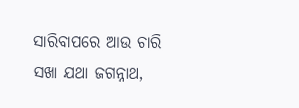ସାରିବାପରେ ଆଉ ଚାରି ସଖା ଯଥା ଜଗନ୍ନାଥ,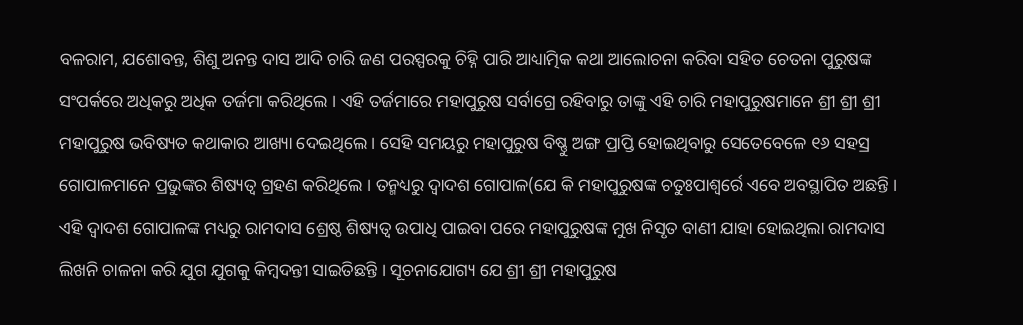ବଳରାମ, ଯଶୋବନ୍ତ, ଶିଶୁ ଅନନ୍ତ ଦାସ ଆଦି ଚାରି ଜଣ ପରସ୍ପରକୁ ଚିହ୍ନି ପାରି ଆଧ୍ୟାତ୍ମିକ କଥା ଆଲୋଚନା କରିବା ସହିତ ଚେତନା ପୁରୁଷଙ୍କ ସଂପର୍କରେ ଅଧିକରୁ ଅଧିକ ତର୍ଜମା କରିଥିଲେ । ଏହି ତର୍ଜମାରେ ମହାପୁରୁଷ ସର୍ବାଗ୍ରେ ରହିବାରୁ ତାଙ୍କୁ ଏହି ଚାରି ମହାପୁରୁଷମାନେ ଶ୍ରୀ ଶ୍ରୀ ଶ୍ରୀ ମହାପୁରୁଷ ଭବିଷ୍ୟତ କଥାକାର ଆଖ୍ୟା ଦେଇଥିଲେ । ସେହି ସମୟରୁ ମହାପୁରୁଷ ବିଷ୍ଣୁ ଅଙ୍ଗ ପ୍ରାପ୍ତି ହୋଇଥିବାରୁ ସେତେବେଳେ ୧୬ ସହସ୍ର ଗୋପାଳମାନେ ପ୍ରଭୁଙ୍କର ଶିଷ୍ୟତ୍ୱ ଗ୍ରହଣ କରିଥିଲେ । ତନ୍ମଧ୍ୟରୁ ଦ୍ୱାଦଶ ଗୋପାଳ(ଯେ କି ମହାପୁରୁଷଙ୍କ ଚତୁଃପାଶ୍ୱର୍ରେ ଏବେ ଅବସ୍ଥାପିତ ଅଛନ୍ତି । ଏହି ଦ୍ୱାଦଶ ଗୋପାଳଙ୍କ ମଧ୍ୟରୁ ରାମଦାସ ଶ୍ରେଷ୍ଠ ଶିଷ୍ୟତ୍ୱ ଉପାଧି ପାଇବା ପରେ ମହାପୁରୁଷଙ୍କ ମୁଖ ନିସୃତ ବାଣୀ ଯାହା ହୋଇଥିଲା ରାମଦାସ ଲିଖନି ଚାଳନା କରି ଯୁଗ ଯୁଗକୁ କିମ୍ବଦନ୍ତୀ ସାଇତିଛନ୍ତି । ସୂଚନାଯୋଗ୍ୟ ଯେ ଶ୍ରୀ ଶ୍ରୀ ମହାପୁରୁଷ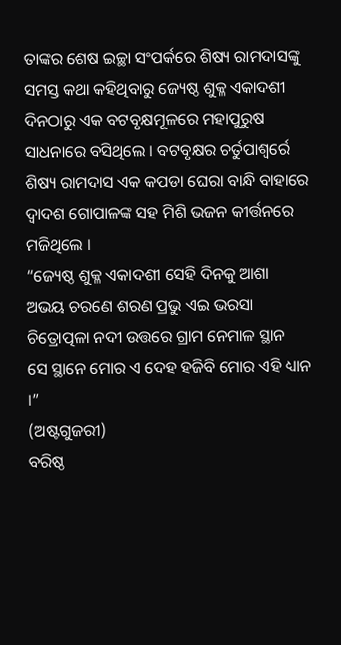ତାଙ୍କର ଶେଷ ଇଚ୍ଛା ସଂପର୍କରେ ଶିଷ୍ୟ ରାମଦାସଙ୍କୁ ସମସ୍ତ କଥା କହିଥିବାରୁ ଜ୍ୟେଷ୍ଠ ଶୁକ୍ଳ ଏକାଦଶୀ ଦିନଠାରୁ ଏକ ବଟବୃକ୍ଷମୂଳରେ ମହାପୁରୁଷ ସାଧନାରେ ବସିଥିଲେ । ବଟବୃକ୍ଷର ଚର୍ତୁପାଶ୍ୱର୍ରେ ଶିଷ୍ୟ ରାମଦାସ ଏକ କପଡା ଘେରା ବାନ୍ଧି ବାହାରେ ଦ୍ୱାଦଶ ଗୋପାଳଙ୍କ ସହ ମିଶି ଭଜନ କୀର୍ତ୍ତନରେ ମଜିଥିଲେ ।
“ଜ୍ୟେଷ୍ଠ ଶୁକ୍ଳ ଏକାଦଶୀ ସେହି ଦିନକୁ ଆଶା
ଅଭୟ ଚରଣେ ଶରଣ ପ୍ରଭୁ ଏଇ ଭରସା
ଚିତ୍ରୋତ୍ପଳା ନଦୀ ଉତ୍ତରେ ଗ୍ରାମ ନେମାଳ ସ୍ଥାନ
ସେ ସ୍ଥାନେ ମୋର ଏ ଦେହ ହଜିବି ମୋର ଏହି ଧ୍ୟାନ ।”
(ଅଷ୍ଟଗୁଜରୀ)
ବରିଷ୍ଠ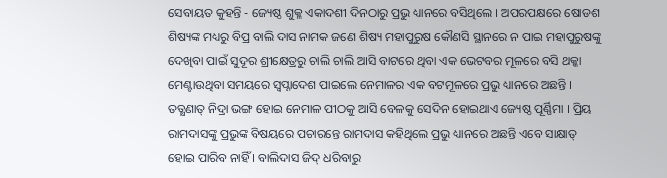ସେବାୟତ କୁହନ୍ତି - ଜ୍ୟେଷ୍ଠ ଶୁକ୍ଳ ଏକାଦଶୀ ଦିନଠାରୁ ପ୍ରଭୁ ଧ୍ୟାନରେ ବସିଥିଲେ । ଅପରପକ୍ଷରେ ଷୋଡଶ ଶିଷ୍ୟଙ୍କ ମଧ୍ୟରୁ ବିପ୍ର ବାଲି ଦାସ ନାମକ ଜଣେ ଶିଷ୍ୟ ମହାପୁରୁଷ କୌଣସି ସ୍ଥାନରେ ନ ପାଇ ମହାପୁରୁଷଙ୍କୁ ଦେଖିବା ପାଇଁ ସୁଦୂର ଶ୍ରୀକ୍ଷେତ୍ରରୁ ଚାଲି ଚାଲି ଆସି ବାଟରେ ଥିବା ଏକ ଭେଟବର ମୂଳରେ ବସି ଥକ୍କା ମେଣ୍ଟାଉଥିବା ସମୟରେ ସ୍ୱପ୍ନାଦେଶ ପାଇଲେ ନେମାଳର ଏକ ବଟମୂଳରେ ପ୍ରଭୁ ଧ୍ୟାନରେ ଅଛନ୍ତି । ତତ୍କ୍ଷଣାତ୍ ନିଦ୍ରା ଭଙ୍ଗ ହୋଇ ନେମାଳ ପୀଠକୁ ଆସି ବେଳକୁ ସେଦିନ ହୋଇଥାଏ ଜ୍ୟେଷ୍ଠ ପୂର୍ଣ୍ଣିମା । ପ୍ରିୟ ରାମଦାସଙ୍କୁ ପ୍ରଭୁଙ୍କ ବିଷୟରେ ପଚାରନ୍ତେ ରାମଦାସ କହିଥିଲେ ପ୍ରଭୁ ଧ୍ୟାନରେ ଅଛନ୍ତି ଏବେ ସାକ୍ଷାତ୍ ହୋଇ ପାରିବ ନାହିଁ । ବାଲିଦାସ ଜିଦ୍ ଧରିବାରୁ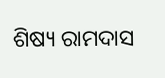ଶିଷ୍ୟ ରାମଦାସ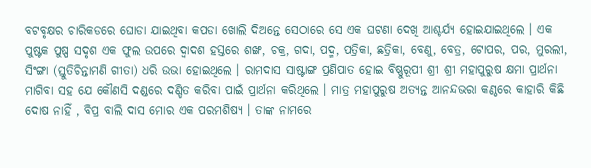ବଟବୃକ୍ଷର ଚାରିକଡରେ ଘୋଡା ଯାଇଥିବା କପଡା ଖୋଲି ଦିଅନ୍ତେ ସେଠାରେ ସେ ଏକ ଘଟଣା ଦେଖି ଆଶ୍ଚର୍ଯ୍ୟ ହୋଇଯାଇଥିଲେ । ଏକ ପୁଷ୍ଟକ ପୁଷ୍ପ ସଦୃଶ ଏକ ଫୁଲ ଉପରେ ଦ୍ୱାଦଶ ହସ୍ତରେ ଶଙ୍ଖ, ଚକ୍ର, ଗଦା, ପଦ୍ମ, ପତ୍ରିକା, ଛତ୍ରିକା, ବେଣୁ, ବେତ୍ର, ଟୋପର, ପର, ମୁରଲୀ, ସିଂଙ୍ଗା (ସ୍ତୁତିଚିନ୍ତାମଣି ଗୀତା) ଧରି ଉଭା ହୋଇଥିଲେ । ରାମଦାସ ସାଷ୍ଟାଙ୍ଗ ପ୍ରଣିପାତ ହୋଇ ବିଷ୍ଣୁରୂପୀ ଶ୍ରୀ ଶ୍ରୀ ମହାପୁରୁଷ କ୍ଷମା ପ୍ରାର୍ଥନା ମାଗିବା ସହ ଯେ କୌଣସି ଦଣ୍ଡରେ ଦଣ୍ଡିତ କରିବା ପାଇଁ ପ୍ରାର୍ଥନା କରିଥିଲେ । ମାତ୍ର ମହାପୁରୁଷ ଅତ୍ୟନ୍ତ ଆନନ୍ଦଭରା କଣ୍ଠରେ କାହାରି କିଛି ଦୋଷ ନାହିଁ , ବିପ୍ର ବାଲି ଦାସ ମୋର ଏକ ପରମଶିଷ୍ୟ । ତାଙ୍କ ନାମରେ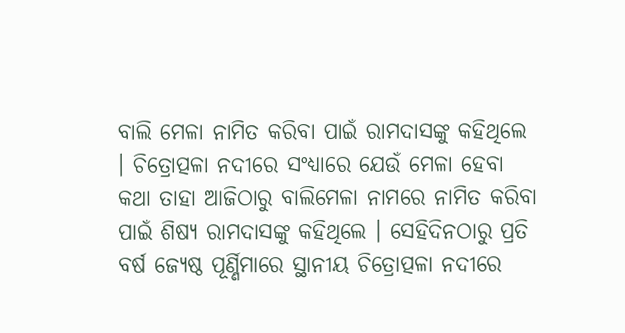ବାଲି ମେଳା ନାମିତ କରିବା ପାଇଁ ରାମଦାସଙ୍କୁ କହିଥିଲେ । ଚିତ୍ରୋତ୍ପଳା ନଦୀରେ ସଂଧ୍ୟାରେ ଯେଉଁ ମେଳା ହେବା କଥା ତାହା ଆଜିଠାରୁ ବାଲିମେଳା ନାମରେ ନାମିତ କରିବା ପାଇଁ ଶିଷ୍ୟ ରାମଦାସଙ୍କୁ କହିଥିଲେ । ସେହିଦିନଠାରୁ ପ୍ରତି ବର୍ଷ ଜ୍ୟେଷ୍ଠ ପୂର୍ଣ୍ଣିମାରେ ସ୍ଥାନୀୟ ଚିତ୍ରୋତ୍ପଳା ନଦୀରେ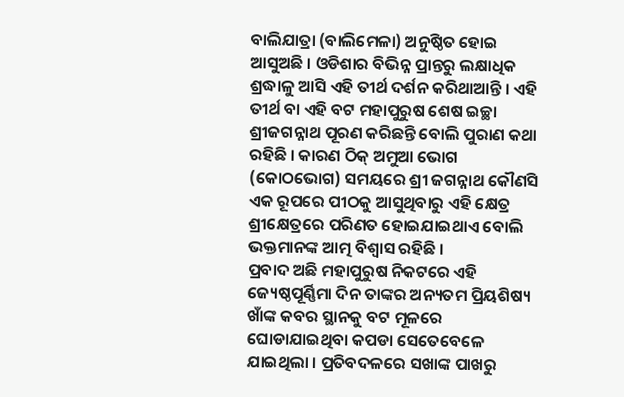ବାଲିଯାତ୍ରା (ବାଲିମେଳା) ଅନୁଷ୍ଠିତ ହୋଇ ଆସୁଅଛି । ଓଡିଶାର ବିଭିନ୍ନ ପ୍ରାନ୍ତରୁ ଲକ୍ଷାଧିକ ଶ୍ରଦ୍ଧାଳୁ ଆସି ଏହି ତୀର୍ଥ ଦର୍ଶନ କରିଥାଆନ୍ତି । ଏହି ତୀର୍ଥ ବା ଏହି ବଟ ମହାପୁରୁଷ ଶେଷ ଇଚ୍ଛା ଶ୍ରୀଜଗନ୍ନାଥ ପୂରଣ କରିଛନ୍ତି ବୋଲି ପୁରାଣ କଥା ରହିଛି । କାରଣ ଠିକ୍ ଅମୁଆ ଭୋଗ (କୋଠଭୋଗ) ସମୟରେ ଶ୍ରୀ ଜଗନ୍ନାଥ କୌଣସି ଏକ ରୂପରେ ପୀଠକୁ ଆସୁଥିବାରୁ ଏହି କ୍ଷେତ୍ର ଶ୍ରୀକ୍ଷେତ୍ରରେ ପରିଣତ ହୋଇଯାଇଥାଏ ବୋଲି ଭକ୍ତମାନଙ୍କ ଆତ୍ମ ବିଶ୍ୱାସ ରହିଛି ।
ପ୍ରବାଦ ଅଛି ମହାପୁରୁଷ ନିକଟରେ ଏହି ଜ୍ୟେଷ୍ଠପୂର୍ଣ୍ଣିମା ଦିନ ତାଙ୍କର ଅନ୍ୟତମ ପ୍ରିୟଶିଷ୍ୟ ଖାଁଙ୍କ କବର ସ୍ଥାନକୁ ବଟ ମୂଳରେ ଘୋଡାଯାଇଥିବା କପଡା ସେତେବେଳେ ଯାଇଥିଲା । ପ୍ରତିବଦଳରେ ସଖାଙ୍କ ପାଖରୁ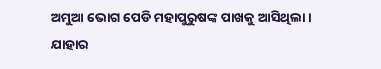ଅମୁଆ ଭୋଗ ପେଡି ମହାପୁରୁଷଙ୍କ ପାଖକୁ ଆସିଥିଲା । ଯାହାର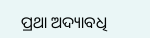ପ୍ରଥା ଅଦ୍ୟାବଧି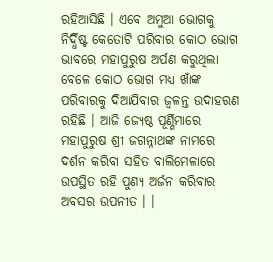ରହିଆସିଛି । ଏବେ ଅମୁଆ ଭୋଗକୁ ନିର୍ଦ୍ଧିଷ୍ଟ କେତୋଟି ପରିବାର କୋଠ ଭୋଗ ଭାବରେ ମହାପୁରୁଷ ଅର୍ପଣ କରୁଥିଲା ବେଳେ କୋଠ ଭୋଗ ମଧ୍ୟ ଖାଁଙ୍କ ପରିବାରକୁ ଦିଆଯିବାର ଜ୍ୱଳନ୍ତ ଉଦାହରଣ ରହିଛି । ଆଜି ଜ୍ୟେଷ୍ଠ ପୂର୍ଣ୍ଣିମାରେ ମହାପୁରୁଷ ଶ୍ରୀ ଜଗନ୍ନାଥଙ୍କ ନାମରେ ଦର୍ଶନ କରିବା ସହିତ ବାଲିମେଳାରେ ଉପସ୍ଥିତ ରହି ପୁଣ୍ୟ ଅର୍ଜନ କରିବାର ଅବସର ଉପନୀତ । ।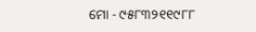ମୋ - ୯୫୮୩୨୧୧୯୮୮